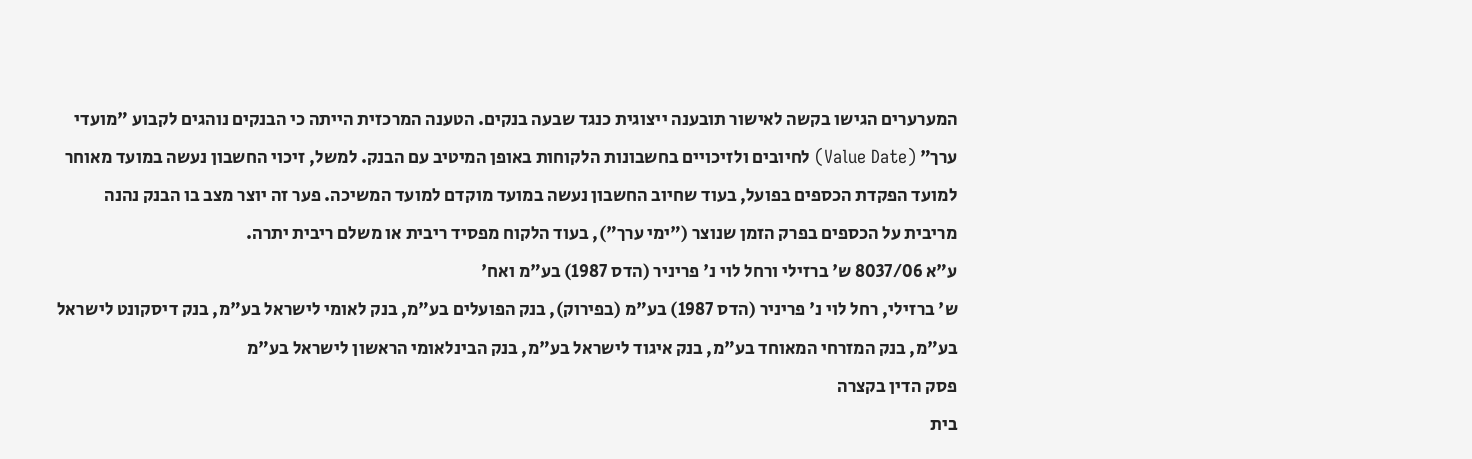המערערים הגישו בקשה לאישור תובענה ייצוגית כנגד שבעה בנקים. הטענה המרכזית הייתה כי הבנקים נוהגים לקבוע "מועדי ערך" (Value Date) לחיובים ולזיכויים בחשבונות הלקוחות באופן המיטיב עם הבנק. למשל, זיכוי החשבון נעשה במועד מאוחר למועד הפקדת הכספים בפועל, בעוד שחיוב החשבון נעשה במועד מוקדם למועד המשיכה. פער זה יוצר מצב בו הבנק נהנה מריבית על הכספים בפרק הזמן שנוצר ("ימי ערך"), בעוד הלקוח מפסיד ריבית או משלם ריבית יתרה.
ע"א 8037/06 ש' ברזילי ורחל לוי נ' פריניר (הדס 1987) בע"מ ואח'
ש' ברזילי, רחל לוי נ' פריניר (הדס 1987) בע"מ (בפירוק), בנק הפועלים בע"מ, בנק לאומי לישראל בע"מ, בנק דיסקונט לישראל בע"מ, בנק המזרחי המאוחד בע"מ, בנק איגוד לישראל בע"מ, בנק הבינלאומי הראשון לישראל בע"מ
פסק הדין בקצרה
בית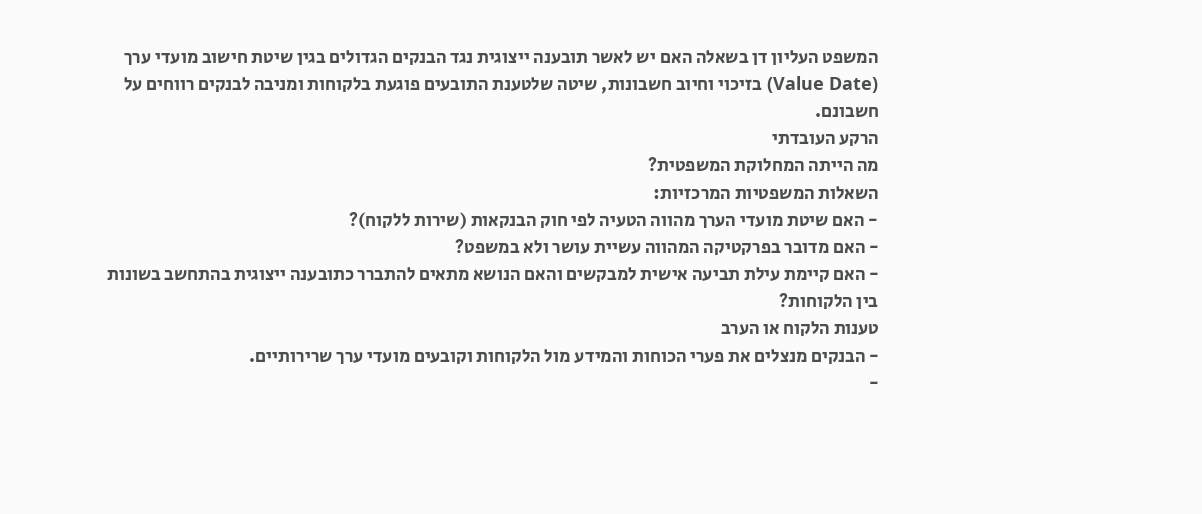המשפט העליון דן בשאלה האם יש לאשר תובענה ייצוגית נגד הבנקים הגדולים בגין שיטת חישוב מועדי ערך (Value Date) בזיכוי וחיוב חשבונות, שיטה שלטענת התובעים פוגעת בלקוחות ומניבה לבנקים רווחים על חשבונם.
הרקע העובדתי
מה הייתה המחלוקת המשפטית?
השאלות המשפטיות המרכזיות:
- האם שיטת מועדי הערך מהווה הטעיה לפי חוק הבנקאות (שירות ללקוח)?
- האם מדובר בפרקטיקה המהווה עשיית עושר ולא במשפט?
- האם קיימת עילת תביעה אישית למבקשים והאם הנושא מתאים להתברר כתובענה ייצוגית בהתחשב בשונות בין הלקוחות?
טענות הלקוח או הערב
- הבנקים מנצלים את פערי הכוחות והמידע מול הלקוחות וקובעים מועדי ערך שרירותיים.
-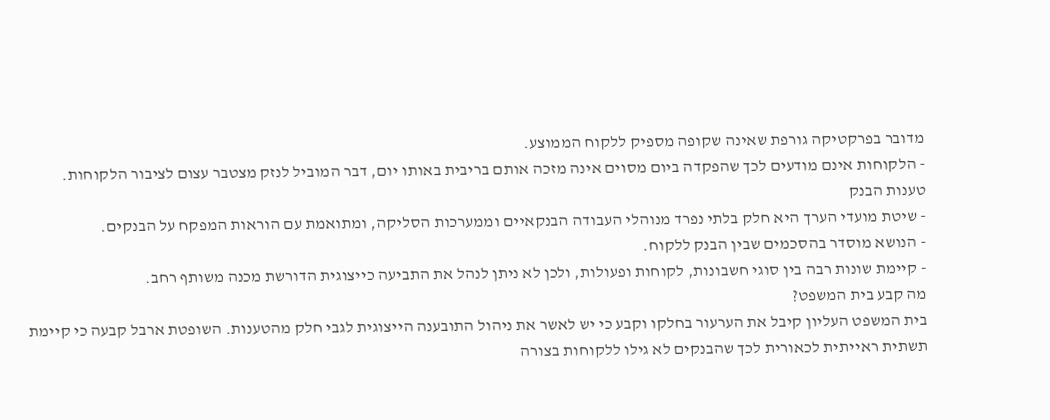מדובר בפרקטיקה גורפת שאינה שקופה מספיק ללקוח הממוצע.
- הלקוחות אינם מודעים לכך שהפקדה ביום מסוים אינה מזכה אותם בריבית באותו יום, דבר המוביל לנזק מצטבר עצום לציבור הלקוחות.
טענות הבנק
- שיטת מועדי הערך היא חלק בלתי נפרד מנוהלי העבודה הבנקאיים וממערכות הסליקה, ומתואמת עם הוראות המפקח על הבנקים.
- הנושא מוסדר בהסכמים שבין הבנק ללקוח.
- קיימת שונות רבה בין סוגי חשבונות, לקוחות ופעולות, ולכן לא ניתן לנהל את התביעה כייצוגית הדורשת מכנה משותף רחב.
מה קבע בית המשפט?
בית המשפט העליון קיבל את הערעור בחלקו וקבע כי יש לאשר את ניהול התובענה הייצוגית לגבי חלק מהטענות. השופטת ארבל קבעה כי קיימת תשתית ראייתית לכאורית לכך שהבנקים לא גילו ללקוחות בצורה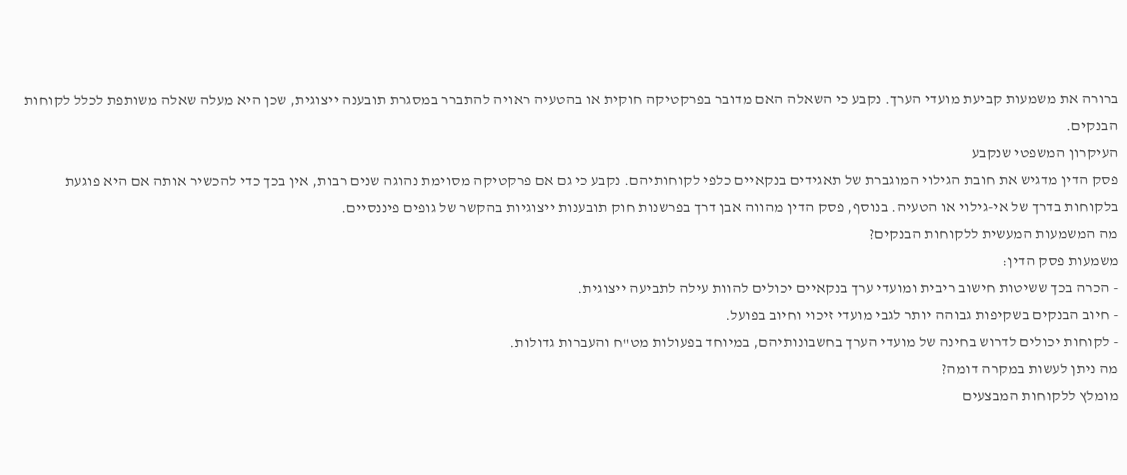ברורה את משמעות קביעת מועדי הערך. נקבע כי השאלה האם מדובר בפרקטיקה חוקית או בהטעיה ראויה להתברר במסגרת תובענה ייצוגית, שכן היא מעלה שאלה משותפת לכלל לקוחות הבנקים.
העיקרון המשפטי שנקבע
פסק הדין מדגיש את חובת הגילוי המוגברת של תאגידים בנקאיים כלפי לקוחותיהם. נקבע כי גם אם פרקטיקה מסוימת נהוגה שנים רבות, אין בכך כדי להכשיר אותה אם היא פוגעת בלקוחות בדרך של אי-גילוי או הטעיה. בנוסף, פסק הדין מהווה אבן דרך בפרשנות חוק תובענות ייצוגיות בהקשר של גופים פיננסיים.
מה המשמעות המעשית ללקוחות הבנקים?
משמעות פסק הדין:
- הכרה בכך ששיטות חישוב ריבית ומועדי ערך בנקאיים יכולים להוות עילה לתביעה ייצוגית.
- חיוב הבנקים בשקיפות גבוהה יותר לגבי מועדי זיכוי וחיוב בפועל.
- לקוחות יכולים לדרוש בחינה של מועדי הערך בחשבונותיהם, במיוחד בפעולות מט"ח והעברות גדולות.
מה ניתן לעשות במקרה דומה?
מומלץ ללקוחות המבצעים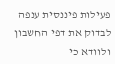פעילות פיננסית ענפה לבדוק את דפי החשבון ולוודא כי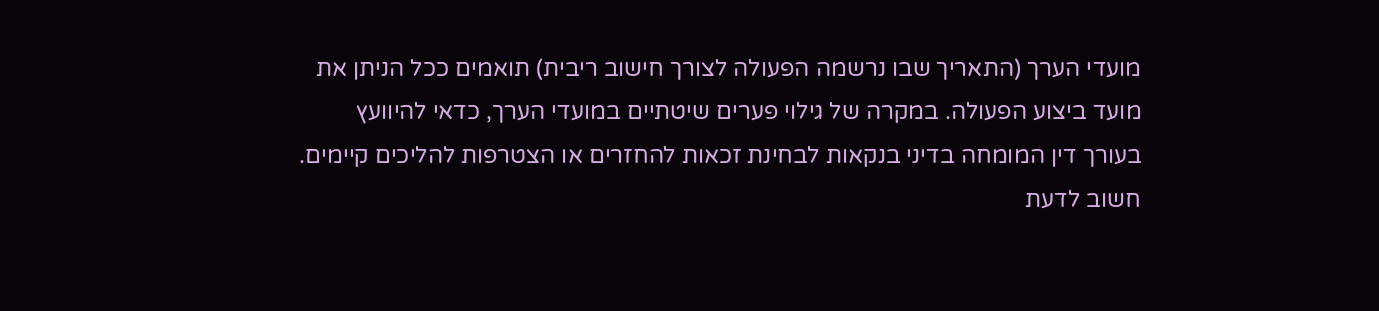מועדי הערך (התאריך שבו נרשמה הפעולה לצורך חישוב ריבית) תואמים ככל הניתן את מועד ביצוע הפעולה. במקרה של גילוי פערים שיטתיים במועדי הערך, כדאי להיוועץ בעורך דין המומחה בדיני בנקאות לבחינת זכאות להחזרים או הצטרפות להליכים קיימים.
חשוב לדעת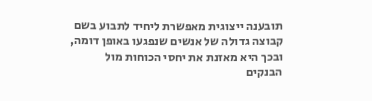תובענה ייצוגית מאפשרת ליחיד לתבוע בשם קבוצה גדולה של אנשים שנפגעו באופן דומה, ובכך היא מאזנת את יחסי הכוחות מול הבנקים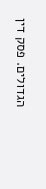הגדולים. פסק דין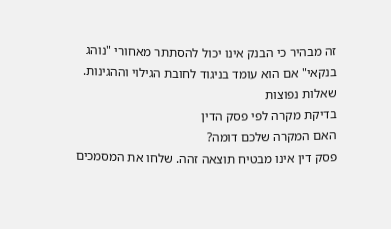זה מבהיר כי הבנק אינו יכול להסתתר מאחורי "נוהג בנקאי" אם הוא עומד בניגוד לחובת הגילוי וההגינות.
שאלות נפוצות
בדיקת מקרה לפי פסק הדין
האם המקרה שלכם דומה?
פסק דין אינו מבטיח תוצאה זהה. שלחו את המסמכים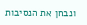ונבחן את הנסיבות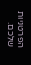הפרטניות שלכם.